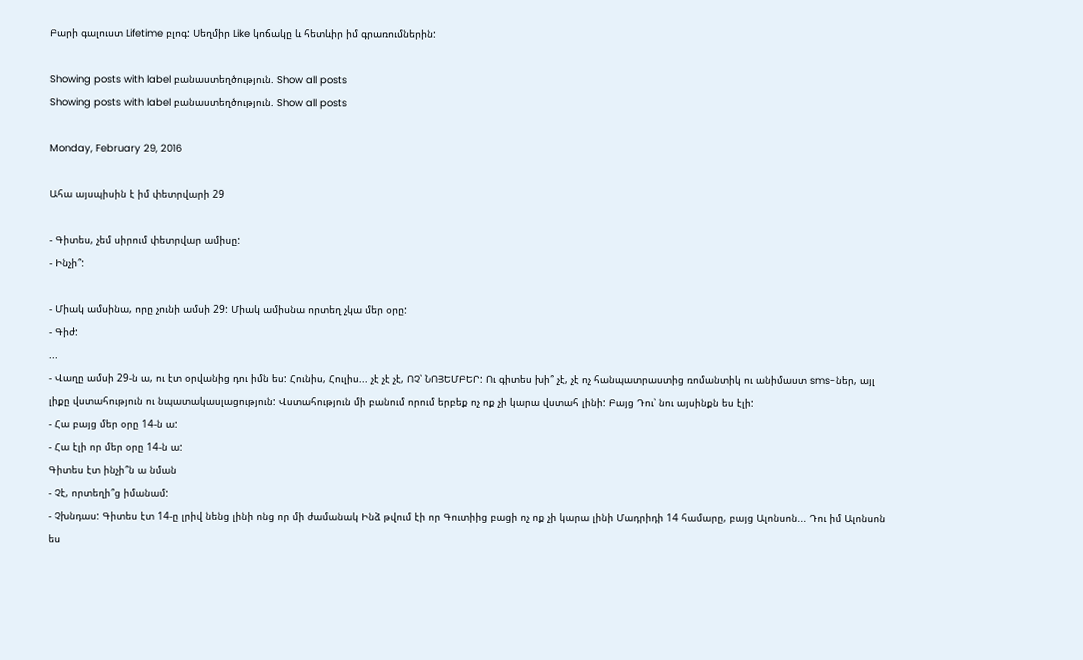Բարի գալուստ Lifetime բլոգ: Սեղմիր Like կոճակը և հետևիր իմ գրառումներին:

Showing posts with label բանաստեղծություն. Show all posts
Showing posts with label բանաստեղծություն. Show all posts

Monday, February 29, 2016

Ահա այսպիսին է իմ փետրվարի 29

- Գիտես, չեմ սիրում փետրվար ամիսը:
- Ինչի՞:

- Միակ ամսինա, որը չունի ամսի 29: Միակ ամիսնա որտեղ չկա մեր օրը:
- Գիժ:
...
- Վաղը ամսի 29-ն ա, ու էտ օրվանից դու իմն ես: Հունիս, Հուլիս... չէ չէ չէ, ՈՉ՝ ՆՈՅԵՄԲԵՐ: Ու գիտես խի՞ չէ, չէ ոչ հանպատրաստից ռոմանտիկ ու անիմաստ sms-ներ, այլ լիքը վստահություն ու նպատակասլացություն: Վստահություն մի բանում որում երբեք ոչ ոք չի կարա վստահ լինի: Բայց Դու՝ նու այսինքն ես էլի:
- Հա բայց մեր օրը 14-ն ա:
- Հա էլի որ մեր օրը 14-ն ա:
Գիտես էտ ինչի՞ն ա նման
- Չէ, որտեղի՞ց իմանամ:
- Չխնդաս: Գիտես էտ 14-ը լրիվ նենց լինի ոնց որ մի ժամանակ Ինձ թվում էի որ Գուտիից բացի ոչ ոք չի կարա լինի Մադրիդի 14 համարը, բայց Ալոնսոն... Դու իմ Ալոնսոն ես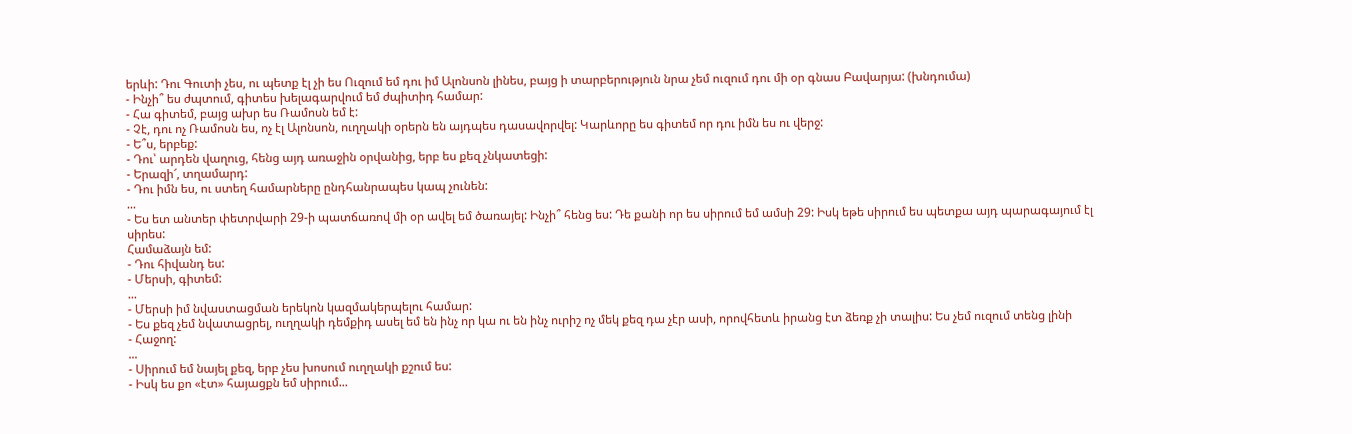երևի: Դու Գուտի չես, ու պետք էլ չի ես Ուզում եմ դու իմ Ալոնսոն լինես, բայց ի տարբերություն նրա չեմ ուզում դու մի օր գնաս Բավարյա: (խնդումա)
- Ինչի՞ ես ժպտում, գիտես խելագարվում եմ ժպիտիդ համար:
- Հա գիտեմ, բայց ախր ես Ռամոսն եմ է:
- Չէ, դու ոչ Ռամոսն ես, ոչ էլ Ալոնսոն, ուղղակի օրերն են այդպես դասավորվել: Կարևորը ես գիտեմ որ դու իմն ես ու վերջ:
- Ե՞ս, երբեք:
- Դու՝ արդեն վաղուց, հենց այդ առաջին օրվանից, երբ ես քեզ չնկատեցի:
- Երազի՜, տղամարդ:
- Դու իմն ես, ու ստեղ համարները ընդհանրապես կապ չունեն:
...
- Ես ետ անտեր փետրվարի 29-ի պատճառով մի օր ավել եմ ծառայել: Ինչի՞ հենց ես: Դե քանի որ ես սիրում եմ ամսի 29: Իսկ եթե սիրում ես պետքա այդ պարագայում էլ սիրես:
Համաձայն եմ:
- Դու հիվանդ ես:
- Մերսի, գիտեմ:
...
- Մերսի իմ նվաստացման երեկոն կազմակերպելու համար:
- Ես քեզ չեմ նվատացրել, ուղղակի դեմքիդ ասել եմ են ինչ որ կա ու են ինչ ուրիշ ոչ մեկ քեզ դա չէր ասի, որովհետև իրանց էտ ձեռք չի տալիս: Ես չեմ ուզում տենց լինի
- Հաջող:
...
- Սիրում եմ նայել քեզ, երբ չես խոսում ուղղակի քշում ես:
- Իսկ ես քո «էտ» հայացքն եմ սիրում...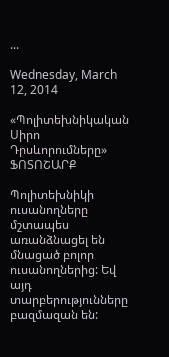...

Wednesday, March 12, 2014

«Պոլիտեխնիկական Սիրո Դրսևորումները» ՖՈՏՈՇԱՐՔ

Պոլիտեխնիկի ուսանողները մշտապես առանձնացել են մնացած բոլոր ուսանողներից: Եվ այդ տարբերությունները բազմազան են: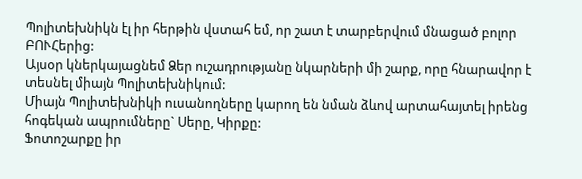Պոլիտեխնիկն էլ իր հերթին վստահ եմ, որ շատ է տարբերվում մնացած բոլոր ԲՈՒՀերից:
Այսօր կներկայացնեմ Ձեր ուշադրությանը նկարների մի շարք, որը հնարավոր է տեսնել միայն Պոլիտեխնիկում:
Միայն Պոլիտեխնիկի ուսանողները կարող են նման ձևով արտահայտել իրենց հոգեկան ապրումները` Սերը, Կիրքը:
Ֆոտոշարքը իր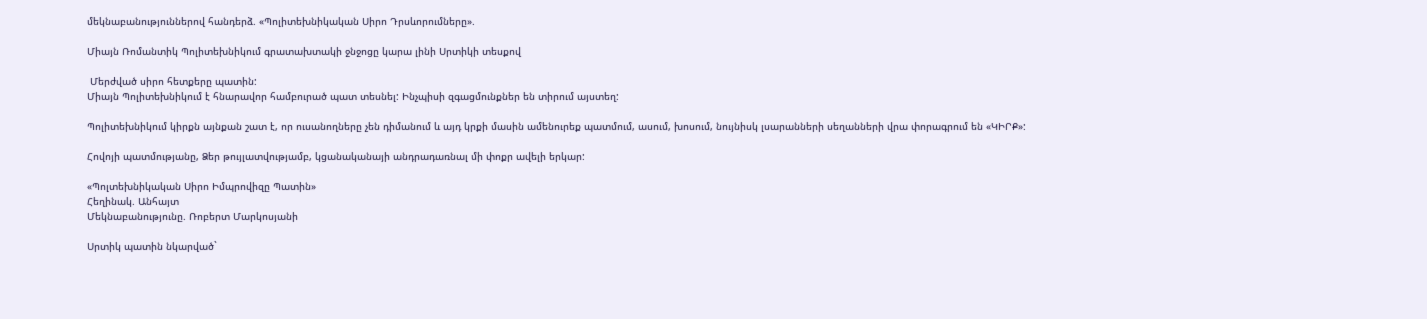մեկնաբանություններով հանդերձ. «Պոլիտեխնիկական Սիրո Դրսևորումները».

Միայն Ռոմանտիկ Պոլիտեխնիկում գրատախտակի ջնջոցը կարա լինի Սրտիկի տեսքով

 Մերժված սիրո հետքերը պատին:
Միայն Պոլիտեխնիկում է հնարավոր համբուրած պատ տեսնել: Ինչպիսի զգացմունքներ են տիրում այստեղ:

Պոլիտեխնիկում կիրքն այնքան շատ է, որ ուսանողները չեն դիմանում և այդ կրքի մասին ամենուրեք պատմում, ասում, խոսում, նույնիսկ լսարանների սեղանների վրա փորագրում են «ԿԻՐՔ»:

Հովոյի պատմությանը, Ձեր թույլատվությամբ, կցանականայի անդրադառնալ մի փոքր ավելի երկար:

«Պոլտեխնիկական Սիրո Իմպրովիզը Պատին»
Հեղինակ. Անհայտ
Մեկնաբանությունը. Ռոբերտ Մարկոսյանի

Սրտիկ պատին նկարված`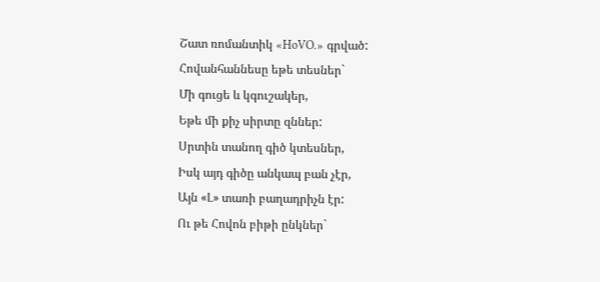Շատ ռոմանտիկ «HoVO.» գրված:
Հովանհաննեսը եթե տեսներ`
Մի գուցե և կգուշակեր,
Եթե մի քիչ սիրտը զններ:
Սրտին տանող գիծ կտեսներ,
Իսկ այդ գիծը անկապ բան չէր,
Այն «Լ» տառի բաղադրիչն էր:
Ու թե Հովոն բիթի ընկներ`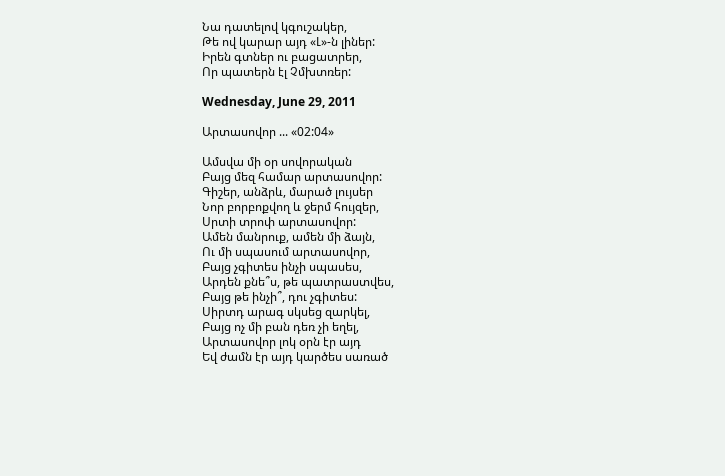Նա դատելով կգուշակեր,
Թե ով կարար այդ «Լ»-ն լիներ:
Իրեն գտներ ու բացատրեր,
Որ պատերն էլ Չմխտռեր:

Wednesday, June 29, 2011

Արտասովոր ... «02:04»

Ամսվա մի օր սովորական
Բայց մեզ համար արտասովոր:
Գիշեր, անձրև, մարած լույսեր
Նոր բորբոքվող և ջերմ հույզեր,
Սրտի տրոփ արտասովոր:
Ամեն մանրուք, ամեն մի ձայն,
Ու մի սպասում արտասովոր,
Բայց չգիտես ինչի սպասես,
Արդեն քնե՞ս, թե պատրաստվես,
Բայց թե ինչի՞, դու չգիտես:
Սիրտդ արագ սկսեց զարկել,
Բայց ոչ մի բան դեռ չի եղել,
Արտասովոր լոկ օրն էր այդ
Եվ ժամն էր այդ կարծես սառած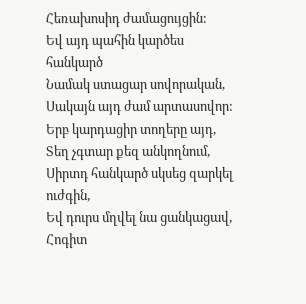Հեռախոսիդ ժամացույցին:
Եվ այդ պահին կարծես հանկարծ
Նամակ ստացար սովորական,
Սակայն այդ ժամ արտասովոր:
Երբ կարդացիր տողերը այդ,
Տեղ չգտար քեզ անկողնում,
Սիրտդ հանկարծ սկսեց զարկել ուժգին,
Եվ դուրս մղվել նա ցանկացավ,
Հոգիտ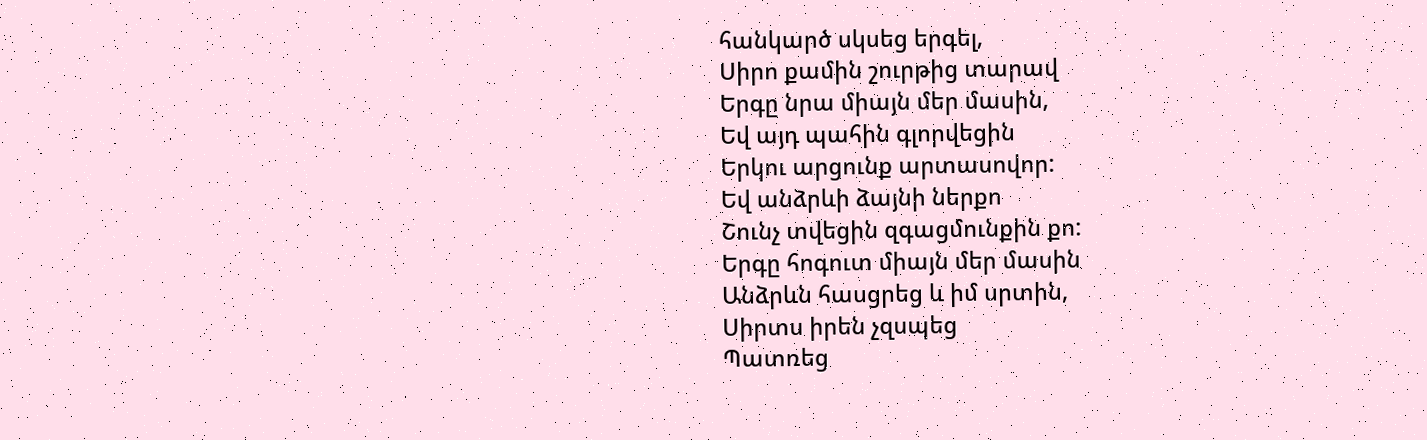հանկարծ սկսեց երգել,
Սիրո քամին շուրթից տարավ
Երգը նրա միայն մեր մասին,
Եվ այդ պահին գլորվեցին
Երկու արցունք արտասովոր:
Եվ անձրևի ձայնի ներքո
Շունչ տվեցին զգացմունքին քո:
Երգը հոգուտ միայն մեր մասին
Անձրևն հասցրեց և իմ սրտին,
Սիրտս իրեն չզսպեց
Պատռեց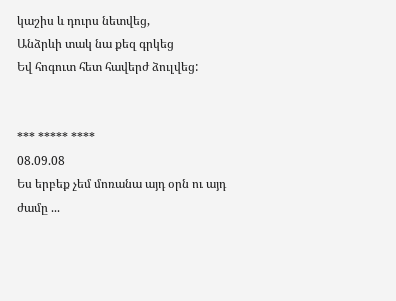կաշիս և դուրս նետվեց,
Անձրևի տակ նա քեզ գրկեց
Եվ հոգուտ հետ հավերժ ձուլվեց:


*** ***** ****
08.09.08
Ես երբեք չեմ մոռանա այդ օրն ու այդ ժամը ...